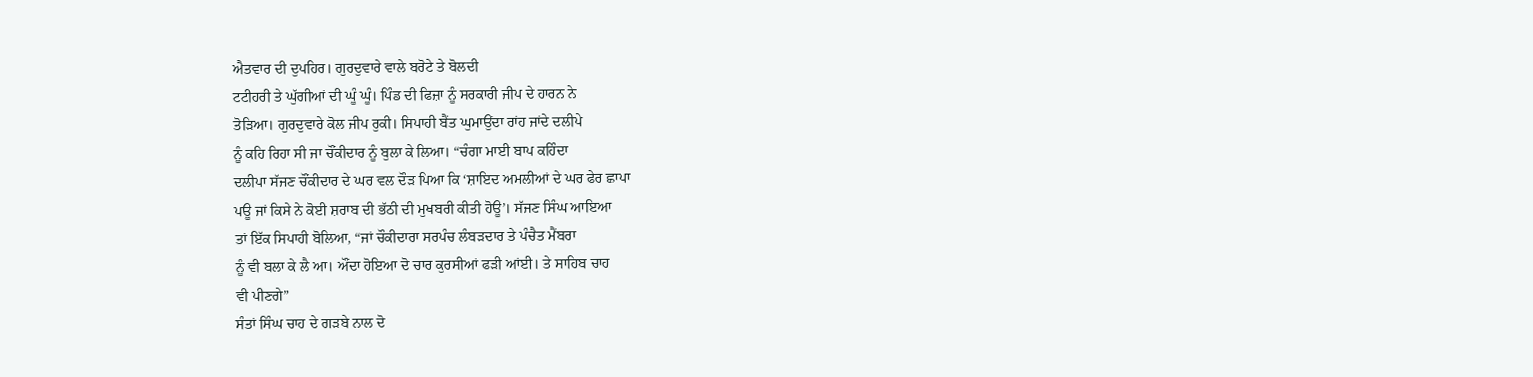ਐਤਵਾਰ ਦੀ ਦੁਪਹਿਰ। ਗੁਰਦੁਵਾਰੇ ਵਾਲੇ ਬਰੋਟੇ ਤੇ ਬੋਲਦੀ
ਟਟੀਹਰੀ ਤੇ ਘੁੱਗੀਆਂ ਦੀ ਘੂੰ ਘੂੰ। ਪਿੰਡ ਦੀ ਫਿਜ਼ਾ ਨੂੰ ਸਰਕਾਰੀ ਜੀਪ ਦੇ ਹਾਰਨ ਨੇ
ਤੋੜਿਆ। ਗੁਰਦੁਵਾਰੇ ਕੋਲ ਜੀਪ ਰੁਕੀ। ਸਿਪਾਹੀ ਬੈਂਤ ਘੁਮਾਉਂਦਾ ਰਾਂਹ ਜਾਂਦੇ ਦਲੀਪੇ
ਨੂੰ ਕਹਿ ਰਿਹਾ ਸੀ ਜਾ ਚੌਂਕੀਦਾਰ ਨੂੰ ਬੁਲਾ ਕੇ ਲਿਆ। “ਚੰਗਾ ਮਾਈ ਬਾਪ ਕਹਿੰਦਾ
ਦਲੀਪਾ ਸੱਜਣ ਚੌਂਕੀਦਾਰ ਦੇ ਘਰ ਵਲ ਦੌੜ ਪਿਆ ਕਿ ‘ਸ਼ਾਇਦ ਅਮਲੀਆਂ ਦੇ ਘਰ ਫੇਰ ਛਾਪਾ
ਪਊ ਜਾਂ ਕਿਸੇ ਨੇ ਕੋਈ ਸ਼ਰਾਬ ਦੀ ਭੱਠੀ ਦੀ ਮੁਖਬਰੀ ਕੀਤੀ ਹੋਊ’। ਸੱਜਣ ਸਿੰਘ ਆਇਆ
ਤਾਂ ਇੱਕ ਸਿਪਾਹੀ ਬੋਲਿਆ, “ਜਾਂ ਚੌਕੀਦਾਰਾ ਸਰਪੰਚ ਲੰਬੜਦਾਰ ਤੇ ਪੰਚੈਤ ਮੈਂਬਰਾ
ਨੂੰ ਵੀ ਬਲਾ ਕੇ ਲੈ ਆ। ਔਂਦਾ ਹੋਇਆ ਦੋ ਚਾਰ ਕੁਰਸੀਆਂ ਫੜੀ ਆਂਈ। ਤੇ ਸਾਹਿਬ ਚਾਹ
ਵੀ ਪੀਣਗੇ”
ਸੰਤਾਂ ਸਿੰਘ ਚਾਹ ਦੇ ਗੜਬੇ ਨਾਲ ਦੋ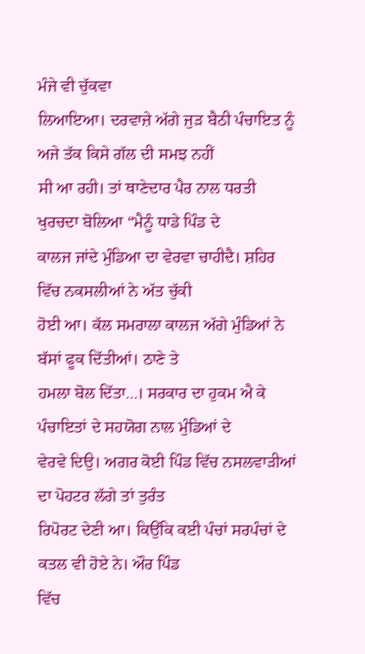ਮੰਜੇ ਵੀ ਚੁੱਕਵਾ
ਲਿਆਇਆ। ਦਰਵਾਜ਼ੇ ਅੱਗੇ ਜੁੜ ਬੈਠੀ ਪੰਚਾਇਤ ਨੂੰ ਅਜੇ ਤੱਕ ਕਿਸੇ ਗੱਲ ਦੀ ਸਮਝ ਨਹੀਂ
ਸੀ ਆ ਰਹੀ। ਤਾਂ ਥਾਣੇਦਾਰ ਪੈਰ ਨਾਲ ਧਰਤੀ ਖੁਰਚਦਾ ਬੋਲਿਆ “ਮੈਨੂੰ ਧਾਡੇ ਪਿੰਡ ਦੇ
ਕਾਲਜ ਜਾਂਦੇ ਮੁੰਡਿਆ ਦਾ ਵੇਰਵਾ ਚਾਹੀਦੈ। ਸ਼ਹਿਰ ਵਿੱਚ ਨਕਸਲੀਆਂ ਨੇ ਅੱਤ ਚੁੱਕੀ
ਹੋਈ ਆ। ਕੱਲ ਸਮਰਾਲਾ ਕਾਲਜ ਅੱਗੇ ਮੁੰਡਿਆਂ ਨੇ ਬੱਸਾਂ ਫੂਕ ਦਿੱਤੀਆਂ। ਠਾਣੇ ਤੇ
ਹਮਲਾ ਬੋਲ ਦਿੱਤਾ…। ਸਰਕਾਰ ਦਾ ਹੁਕਮ ਐ ਕੇ ਪੰਚਾਇਤਾਂ ਦੇ ਸਹਯੋਗ ਨਾਲ ਮੁੰਡਿਆਂ ਦੇ
ਵੇਰਵੇ ਦਿਉ। ਅਗਰ ਕੋਈ ਪਿੰਡ ਵਿੱਚ ਨਸਲਵਾੜੀਆਂ ਦਾ ਪੋਹਟਰ ਲੱਗੇ ਤਾਂ ਤੁਰੰਤ
ਰਿਪੋਰਟ ਦੇਣੀ ਆ। ਕਿਉਂਕਿ ਕਈ ਪੰਚਾਂ ਸਰਪੰਚਾਂ ਦੇ ਕਤਲ ਵੀ ਹੋਏ ਨੇ। ਔਰ ਪਿੰਡ
ਵਿੱਚ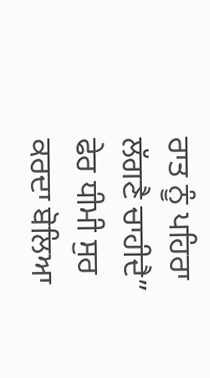ਰਾਤ ਨੂੰ ਪਹਿਰਾ ਲੱਗਣੈ ਚਾਹੀਦੈ” ਫੇਰ ਧੀਮੀ ਸੁਰ ਕਰਦਾ ਬੋਲਿਆ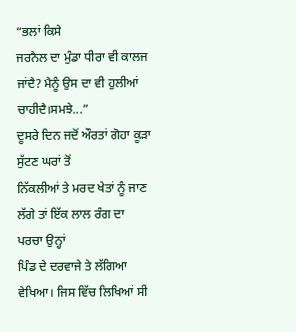“ਭਲਾਂ ਕਿਸੇ
ਜਰਨੈਲ ਦਾ ਮੁੰਡਾ ਧੀਰਾ ਵੀ ਕਾਲਜ ਜਾਂਦੈ? ਮੈਨੂੰ ਉਸ ਦਾ ਵੀ ਹੁਲੀਆਂ
ਚਾਹੀਦੈ।ਸਮਝੇ...”
ਦੂਸਰੇ ਦਿਨ ਜਦੋਂ ਔਰਤਾਂ ਗੋਹਾ ਕੂੜਾ ਸੁੱਟਣ ਘਰਾਂ ਤੋਂ
ਨਿੱਕਲੀਆਂ ਤੇ ਮਰਦ ਖੇਤਾਂ ਨੂੰ ਜਾਣ ਲੱਗੇ ਤਾਂ ਇੱਕ ਲਾਲ ਰੰਗ ਦਾ ਪਰਚਾ ਉਨ੍ਹਾਂ
ਪਿੰਡ ਦੇ ਦਰਵਾਜੇ ਤੇ ਲੱਗਿਆ ਵੇਖਿਆ। ਜਿਸ ਵਿੱਚ ਲਿਖਿਆਂ ਸੀ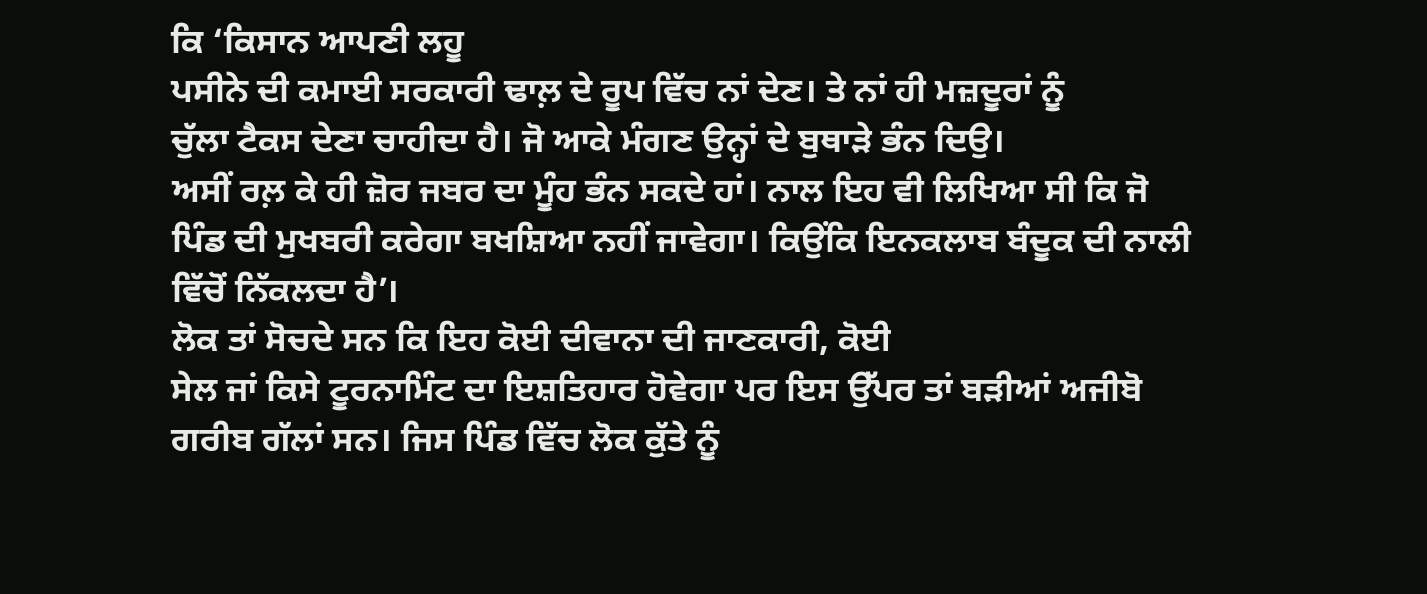ਕਿ ‘ਕਿਸਾਨ ਆਪਣੀ ਲਹੂ
ਪਸੀਨੇ ਦੀ ਕਮਾਈ ਸਰਕਾਰੀ ਢਾਲ਼ ਦੇ ਰੂਪ ਵਿੱਚ ਨਾਂ ਦੇਣ। ਤੇ ਨਾਂ ਹੀ ਮਜ਼ਦੂਰਾਂ ਨੂੰ
ਚੁੱਲਾ ਟੈਕਸ ਦੇਣਾ ਚਾਹੀਦਾ ਹੈ। ਜੋ ਆਕੇ ਮੰਗਣ ਉਨ੍ਹਾਂ ਦੇ ਬੁਥਾੜੇ ਭੰਨ ਦਿਉ।
ਅਸੀਂ ਰਲ਼ ਕੇ ਹੀ ਜ਼ੋਰ ਜਬਰ ਦਾ ਮੂੰਹ ਭੰਨ ਸਕਦੇ ਹਾਂ। ਨਾਲ ਇਹ ਵੀ ਲਿਖਿਆ ਸੀ ਕਿ ਜੋ
ਪਿੰਡ ਦੀ ਮੁਖਬਰੀ ਕਰੇਗਾ ਬਖਸ਼ਿਆ ਨਹੀਂ ਜਾਵੇਗਾ। ਕਿਉਂਕਿ ਇਨਕਲਾਬ ਬੰਦੂਕ ਦੀ ਨਾਲੀ
ਵਿੱਚੋਂ ਨਿੱਕਲਦਾ ਹੈ’।
ਲੋਕ ਤਾਂ ਸੋਚਦੇ ਸਨ ਕਿ ਇਹ ਕੋਈ ਦੀਵਾਨਾ ਦੀ ਜਾਣਕਾਰੀ, ਕੋਈ
ਸੇਲ ਜਾਂ ਕਿਸੇ ਟੂਰਨਾਮਿੰਟ ਦਾ ਇਸ਼ਤਿਹਾਰ ਹੋਵੇਗਾ ਪਰ ਇਸ ਉੱਪਰ ਤਾਂ ਬੜੀਆਂ ਅਜੀਬੋ
ਗਰੀਬ ਗੱਲਾਂ ਸਨ। ਜਿਸ ਪਿੰਡ ਵਿੱਚ ਲੋਕ ਕੁੱਤੇ ਨੂੰ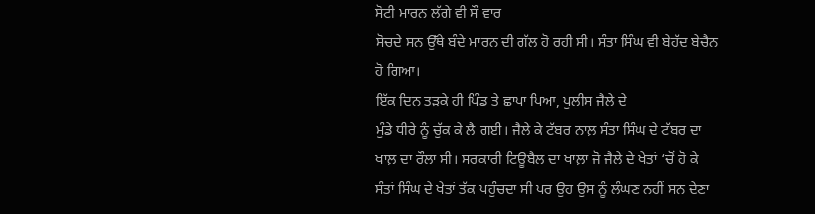ਸੋਟੀ ਮਾਰਨ ਲੱਗੇ ਵੀ ਸੌ ਵਾਰ
ਸੋਚਦੇ ਸਨ ਉੱਥੇ ਬੰਦੇ ਮਾਰਨ ਦੀ ਗੱਲ ਹੋ ਰਹੀ ਸੀ। ਸੰਤਾ ਸਿੰਘ ਵੀ ਬੇਹੱਦ ਬੇਚੈਨ
ਹੋ ਗਿਆ।
ਇੱਕ ਦਿਨ ਤੜਕੇ ਹੀ ਪਿੰਡ ਤੇ ਛਾਪਾ ਪਿਆ, ਪੁਲੀਸ ਜੈਲੇ ਦੇ
ਮੁੰਡੇ ਧੀਰੇ ਨੂੰ ਚੁੱਕ ਕੇ ਲੈ ਗਈ। ਜੈਲੇ ਕੇ ਟੱਬਰ ਨਾਲ਼ ਸੰਤਾ ਸਿੰਘ ਦੇ ਟੱਬਰ ਦਾ
ਖਾਲ਼ ਦਾ ਰੌਲਾ ਸੀ। ਸਰਕਾਰੀ ਟਿਊਬੈਲ ਦਾ ਖਾਲ਼ਾ ਜੋ ਜੈਲੇ ਦੇ ਖੇਤਾਂ ‘ਚੋਂ ਹੋ ਕੇ
ਸੰਤਾਂ ਸਿੰਘ ਦੇ ਖੇਤਾਂ ਤੱਕ ਪਹੁੰਚਦਾ ਸੀ ਪਰ ਉਹ ਉਸ ਨੂੰ ਲੰਘਣ ਨਹੀਂ ਸਨ ਦੇਣਾ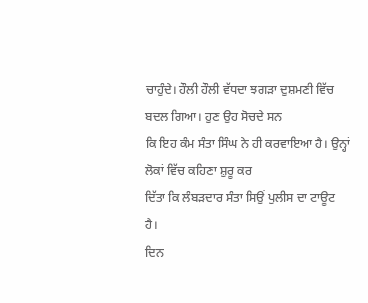ਚਾਹੁੰਦੇ। ਹੌਲੀ ਹੌਲੀ ਵੱਧਦਾ ਝਗੜਾ ਦੁਸ਼ਮਣੀ ਵਿੱਚ ਬਦਲ ਗਿਆ। ਹੁਣ ਉਹ ਸੋਚਦੇ ਸਨ
ਕਿ ਇਹ ਕੰਮ ਸੰਤਾ ਸਿੰਘ ਨੇ ਹੀ ਕਰਵਾਇਆ ਹੈ। ਉਨ੍ਹਾਂ ਲੋਕਾਂ ਵਿੱਚ ਕਹਿਣਾ ਸ਼ੁਰੂ ਕਰ
ਦਿੱਤਾ ਕਿ ਲੰਬੜਦਾਰ ਸੰਤਾ ਸਿਉਂ ਪੁਲੀਸ ਦਾ ਟਾਊਟ ਹੈ।
ਦਿਨ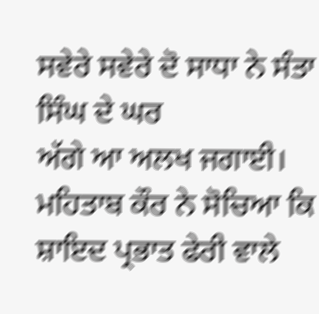ਸਵੇਰੇ ਸਵੇਰੇ ਦੋ ਸਾਧਾ ਨੇ ਸੰਤਾ ਸਿੰਘ ਦੇ ਘਰ
ਅੱਗੇ ਆ ਅਲਖ ਜਗਾਈ। ਮਹਿਤਾਬ ਕੌਰ ਨੇ ਸੋਚਿਆ ਕਿ ਸ਼ਾਇਦ ਪ੍ਰਭਾਤ ਫੇਰੀ ਵਾਲੇ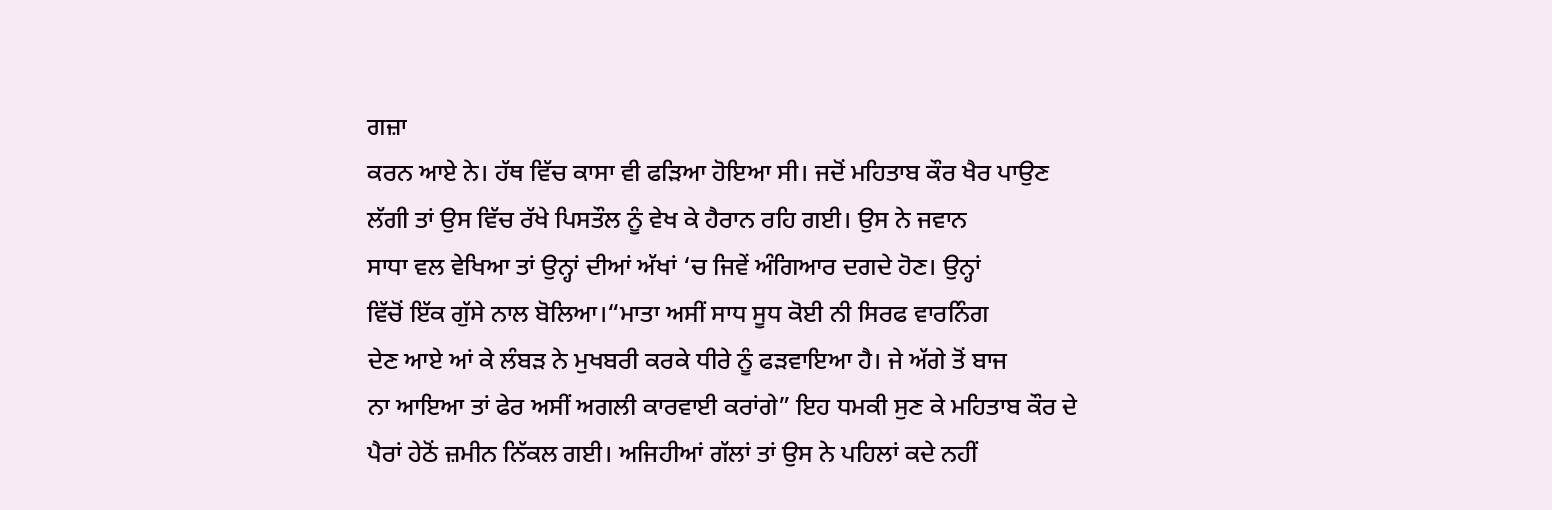ਗਜ਼ਾ
ਕਰਨ ਆਏ ਨੇ। ਹੱਥ ਵਿੱਚ ਕਾਸਾ ਵੀ ਫੜਿਆ ਹੋਇਆ ਸੀ। ਜਦੋਂ ਮਹਿਤਾਬ ਕੌਰ ਖੈਰ ਪਾਉਣ
ਲੱਗੀ ਤਾਂ ਉਸ ਵਿੱਚ ਰੱਖੇ ਪਿਸਤੌਲ ਨੂੰ ਵੇਖ ਕੇ ਹੈਰਾਨ ਰਹਿ ਗਈ। ਉਸ ਨੇ ਜਵਾਨ
ਸਾਧਾ ਵਲ ਵੇਖਿਆ ਤਾਂ ਉਨ੍ਹਾਂ ਦੀਆਂ ਅੱਖਾਂ ‘ਚ ਜਿਵੇਂ ਅੰਗਿਆਰ ਦਗਦੇ ਹੋਣ। ਉਨ੍ਹਾਂ
ਵਿੱਚੋਂ ਇੱਕ ਗੁੱਸੇ ਨਾਲ ਬੋਲਿਆ।“ਮਾਤਾ ਅਸੀਂ ਸਾਧ ਸੂਧ ਕੋਈ ਨੀ ਸਿਰਫ ਵਾਰਨਿੰਗ
ਦੇਣ ਆਏ ਆਂ ਕੇ ਲੰਬੜ ਨੇ ਮੁਖਬਰੀ ਕਰਕੇ ਧੀਰੇ ਨੂੰ ਫੜਵਾਇਆ ਹੈ। ਜੇ ਅੱਗੇ ਤੋਂ ਬਾਜ
ਨਾ ਆਇਆ ਤਾਂ ਫੇਰ ਅਸੀਂ ਅਗਲੀ ਕਾਰਵਾਈ ਕਰਾਂਗੇ” ਇਹ ਧਮਕੀ ਸੁਣ ਕੇ ਮਹਿਤਾਬ ਕੌਰ ਦੇ
ਪੈਰਾਂ ਹੇਠੋਂ ਜ਼ਮੀਨ ਨਿੱਕਲ ਗਈ। ਅਜਿਹੀਆਂ ਗੱਲਾਂ ਤਾਂ ਉਸ ਨੇ ਪਹਿਲਾਂ ਕਦੇ ਨਹੀਂ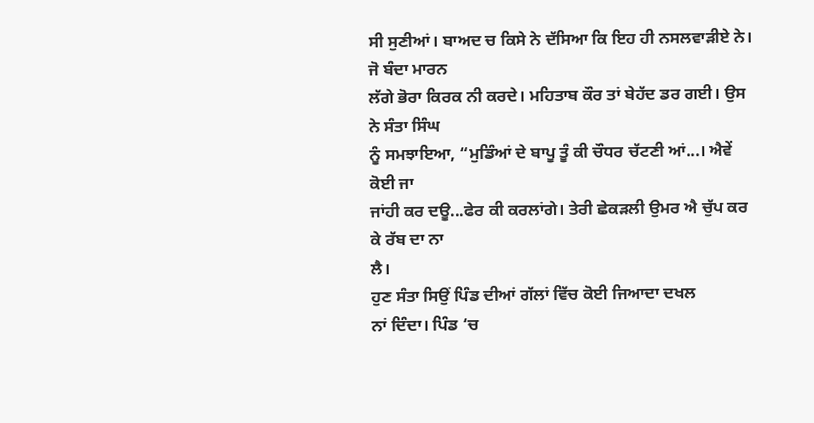ਸੀ ਸੁਣੀਆਂ। ਬਾਅਦ ਚ ਕਿਸੇ ਨੇ ਦੱਸਿਆ ਕਿ ਇਹ ਹੀ ਨਸਲਵਾੜੀਏ ਨੇ। ਜੋ ਬੰਦਾ ਮਾਰਨ
ਲੱਗੇ ਭੋਰਾ ਕਿਰਕ ਨੀ ਕਰਦੇ। ਮਹਿਤਾਬ ਕੌਰ ਤਾਂ ਬੇਹੱਦ ਡਰ ਗਈ। ਉਸ ਨੇ ਸੰਤਾ ਸਿੰਘ
ਨੂੰ ਸਮਝਾਇਆ, “ਮੁਡਿੰਆਂ ਦੇ ਬਾਪੂ ਤੂੰ ਕੀ ਚੌਧਰ ਚੱਟਣੀ ਆਂ...। ਐਵੇਂ ਕੋਈ ਜਾ
ਜਾਂਹੀ ਕਰ ਦਊ...ਫੇਰ ਕੀ ਕਰਲਾਂਗੇ। ਤੇਰੀ ਛੇਕੜਲੀ ਉਮਰ ਐ ਚੁੱਪ ਕਰ ਕੇ ਰੱਬ ਦਾ ਨਾ
ਲੈ।
ਹੁਣ ਸੰਤਾ ਸਿਉਂ ਪਿੰਡ ਦੀਆਂ ਗੱਲਾਂ ਵਿੱਚ ਕੋਈ ਜਿਆਦਾ ਦਖਲ
ਨਾਂ ਦਿੰਦਾ। ਪਿੰਡ ‘ਚ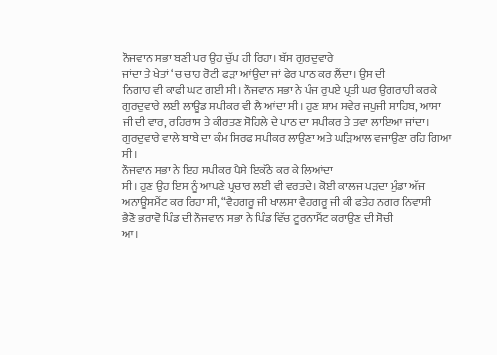ਨੌਜਵਾਨ ਸਭਾ ਬਣੀ ਪਰ ਉਹ ਚੁੱਪ ਹੀ ਰਿਹਾ। ਬੱਸ ਗੁਰਦੁਵਾਰੇ
ਜਾਂਦਾ ਤੇ ਖੇਤਾਂ ‘ਚ ਚਾਹ ਰੋਟੀ ਫੜਾ ਆਂਉਦਾ ਜਾਂ ਫੇਰ ਪਾਠ ਕਰ ਲੈਂਦਾ। ਉਸ ਦੀ
ਨਿਗਾਹ ਵੀ ਕਾਫੀ ਘਟ ਗਈ ਸੀ। ਨੌਜਵਾਨ ਸਭਾ ਨੇ ਪੰਜ ਰੁਪਏ ਪ੍ਰਤੀ ਘਰ ਉਗਰਾਹੀ ਕਰਕੇ
ਗੁਰਦੁਵਾਰੇ ਲਈ ਲਾਊਡ ਸਪੀਕਰ ਵੀ ਲੈ ਆਂਦਾ ਸੀ। ਹੁਣ ਸ਼ਾਮ ਸਵੇਰ ਜਪੁਜੀ ਸਾਹਿਬ, ਆਸਾ
ਜੀ ਦੀ ਵਾਰ, ਰਹਿਰਾਸ ਤੇ ਕੀਰਤਣ ਸੋਹਿਲੇ ਦੇ ਪਾਠ ਦਾ ਸਪੀਕਰ ਤੇ ਤਵਾ ਲਾਇਆ ਜਾਂਦਾ।
ਗੁਰਦੁਵਾਰੇ ਵਾਲੇ ਬਾਬੇ ਦਾ ਕੰਮ ਸਿਰਫ ਸਪੀਕਰ ਲਾਉਣਾ ਅਤੇ ਘੜਿਆਲ ਵਜਾਉਣਾ ਰਹਿ ਗਿਆ
ਸੀ।
ਨੌਜਵਾਨ ਸਭਾ ਨੇ ਇਹ ਸਪੀਕਰ ਪੈਸੇ ਇਕੱਠੇ ਕਰ ਕੇ ਲਿਆਂਦਾ
ਸੀ। ਹੁਣ ਉਹ ਇਸ ਨੂੰ ਆਪਣੇ ਪ੍ਰਚਾਰ ਲਈ ਵੀ ਵਰਤਦੇ। ਕੋਈ ਕਾਲਜ ਪੜਦਾ ਮੁੰਡਾ ਅੱਜ
ਅਨਾਊਸਮੈਂਟ ਕਰ ਰਿਹਾ ਸੀ, “ਵੈਹਗਰੂ ਜੀ ਖਾਲਸਾ ਵੈਹਗਰੂ ਜੀ ਕੀ ਫਤੇਹ ਨਗਰ ਨਿਵਾਸੀ
ਭੈਣੋ ਭਰਾਵੋ ਪਿੰਡ ਦੀ ਨੌਜਵਾਨ ਸਭਾ ਨੇ ਪਿੰਡ ਵਿੱਚ ਟੂਰਨਾਮੈਂਟ ਕਰਾਉਣ ਦੀ ਸੋਚੀ
ਆ।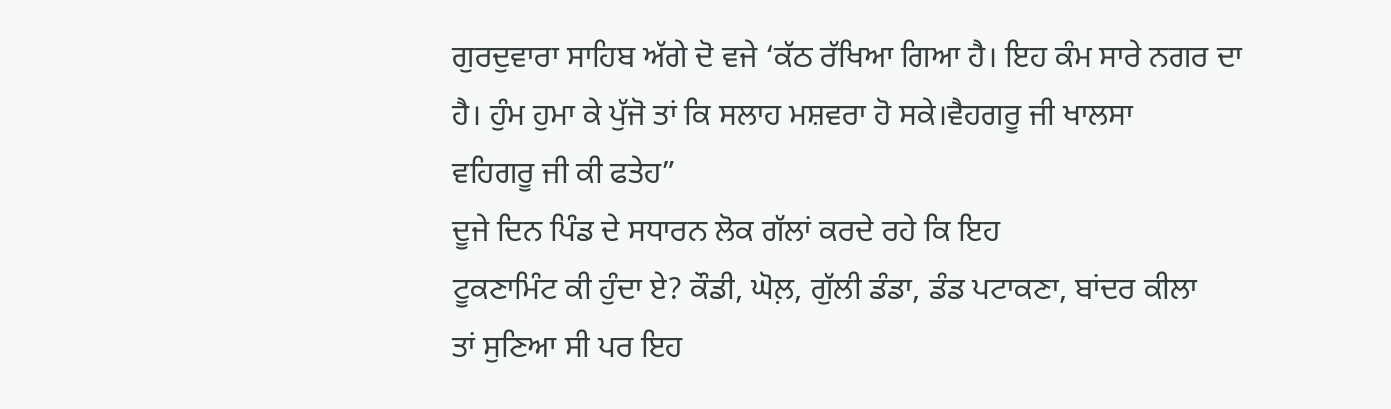ਗੁਰਦੁਵਾਰਾ ਸਾਹਿਬ ਅੱਗੇ ਦੋ ਵਜੇ ‘ਕੱਠ ਰੱਖਿਆ ਗਿਆ ਹੈ। ਇਹ ਕੰਮ ਸਾਰੇ ਨਗਰ ਦਾ
ਹੈ। ਹੁੰਮ ਹੁਮਾ ਕੇ ਪੁੱਜੋ ਤਾਂ ਕਿ ਸਲਾਹ ਮਸ਼ਵਰਾ ਹੋ ਸਕੇ।ਵੈਹਗਰੂ ਜੀ ਖਾਲਸਾ
ਵਹਿਗਰੂ ਜੀ ਕੀ ਫਤੇਹ”
ਦੂਜੇ ਦਿਨ ਪਿੰਡ ਦੇ ਸਧਾਰਨ ਲੋਕ ਗੱਲਾਂ ਕਰਦੇ ਰਹੇ ਕਿ ਇਹ
ਟੂਕਣਾਮਿੰਟ ਕੀ ਹੁੰਦਾ ਏ? ਕੌਡੀ, ਘੋਲ਼, ਗੁੱਲੀ ਡੰਡਾ, ਡੰਡ ਪਟਾਕਣਾ, ਬਾਂਦਰ ਕੀਲਾ
ਤਾਂ ਸੁਣਿਆ ਸੀ ਪਰ ਇਹ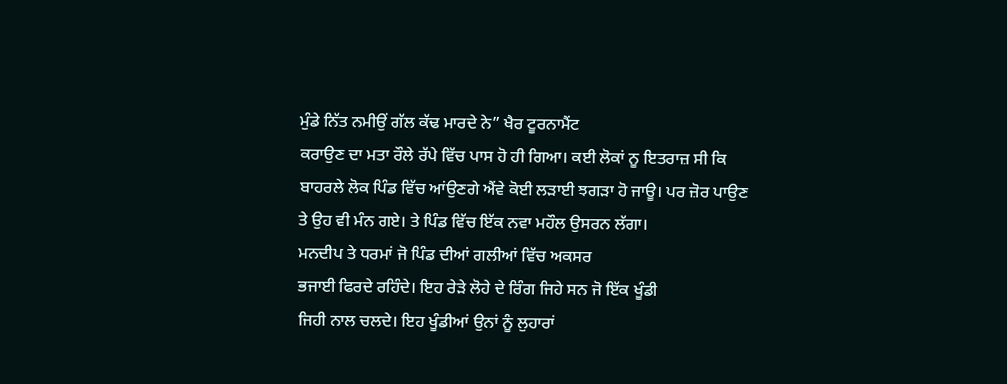ਮੁੰਡੇ ਨਿੱਤ ਨਮੀਉਂ ਗੱਲ ਕੱਢ ਮਾਰਦੇ ਨੇ” ਖੈਰ ਟੂਰਨਾਮੈਂਟ
ਕਰਾਉਣ ਦਾ ਮਤਾ ਰੌਲੇ ਰੱਪੇ ਵਿੱਚ ਪਾਸ ਹੋ ਹੀ ਗਿਆ। ਕਈ ਲੋਕਾਂ ਨੂ ਇਤਰਾਜ਼ ਸੀ ਕਿ
ਬਾਹਰਲੇ ਲੋਕ ਪਿੰਡ ਵਿੱਚ ਆਂਉਣਗੇ ਐਂਵੇ ਕੋਈ ਲੜਾਈ ਝਗੜਾ ਹੋ ਜਾਊ। ਪਰ ਜ਼ੋਰ ਪਾਉਣ
ਤੇ ਉਹ ਵੀ ਮੰਨ ਗਏ। ਤੇ ਪਿੰਡ ਵਿੱਚ ਇੱਕ ਨਵਾ ਮਹੌਲ ਉਸਰਨ ਲੱਗਾ।
ਮਨਦੀਪ ਤੇ ਧਰਮਾਂ ਜੋ ਪਿੰਡ ਦੀਆਂ ਗਲੀਆਂ ਵਿੱਚ ਅਕਸਰ
ਭਜਾਈ ਫਿਰਦੇ ਰਹਿੰਦੇ। ਇਹ ਰੇੜੇ ਲੋਹੇ ਦੇ ਰਿੰਗ ਜਿਹੇ ਸਨ ਜੋ ਇੱਕ ਖੂੰਡੀ
ਜਿਹੀ ਨਾਲ ਚਲਦੇ। ਇਹ ਖੂੰਡੀਆਂ ਉਨਾਂ ਨੂੰ ਲੁਹਾਰਾਂ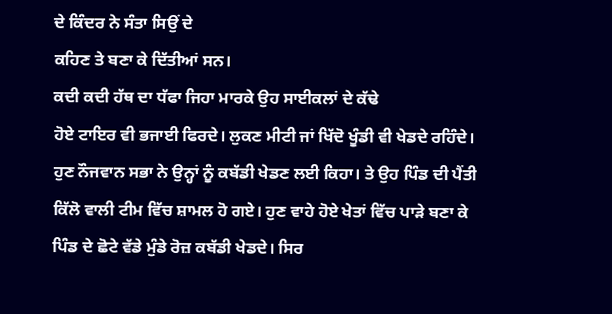ਦੇ ਕਿੰਦਰ ਨੇ ਸੰਤਾ ਸਿਉਂ ਦੇ
ਕਹਿਣ ਤੇ ਬਣਾ ਕੇ ਦਿੱਤੀਆਂ ਸਨ।
ਕਦੀ ਕਦੀ ਹੱਥ ਦਾ ਧੱਫਾ ਜਿਹਾ ਮਾਰਕੇ ਉਹ ਸਾਈਕਲਾਂ ਦੇ ਕੱਢੇ
ਹੋਏ ਟਾਇਰ ਵੀ ਭਜਾਈ ਫਿਰਦੇ। ਲੁਕਣ ਮੀਟੀ ਜਾਂ ਖਿੱਦੋ ਖੂੰਡੀ ਵੀ ਖੇਡਦੇ ਰਹਿੰਦੇ।
ਹੁਣ ਨੌਜਵਾਨ ਸਭਾ ਨੇ ਉਨ੍ਹਾਂ ਨੂੰ ਕਬੱਡੀ ਖੇਡਣ ਲਈ ਕਿਹਾ। ਤੇ ਉਹ ਪਿੰਡ ਦੀ ਪੈਂਤੀ
ਕਿੱਲੋ ਵਾਲੀ ਟੀਮ ਵਿੱਚ ਸ਼ਾਮਲ ਹੋ ਗਏ। ਹੁਣ ਵਾਹੇ ਹੋਏ ਖੇਤਾਂ ਵਿੱਚ ਪਾੜੇ ਬਣਾ ਕੇ
ਪਿੰਡ ਦੇ ਛੋਟੇ ਵੱਡੇ ਮੁੰਡੇ ਰੋਜ਼ ਕਬੱਡੀ ਖੇਡਦੇ। ਸਿਰ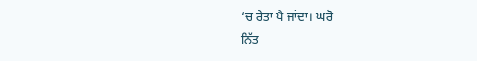‘ਚ ਰੇਤਾ ਪੈ ਜਾਂਦਾ। ਘਰੋ
ਨਿੱਤ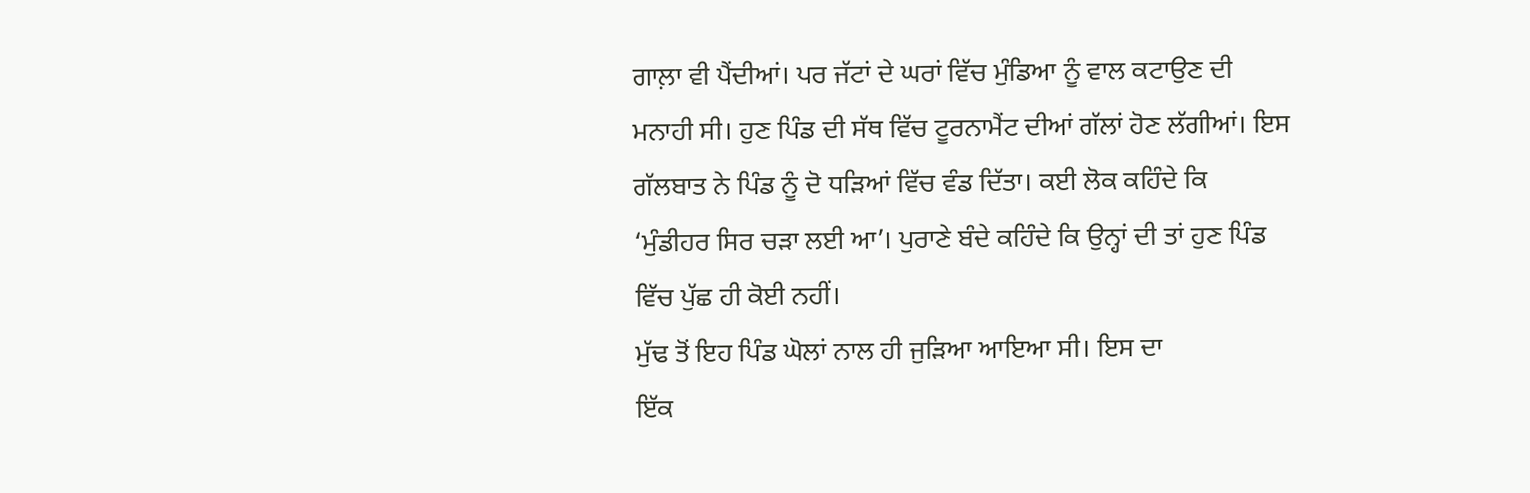ਗਾਲ਼ਾ ਵੀ ਪੈਂਦੀਆਂ। ਪਰ ਜੱਟਾਂ ਦੇ ਘਰਾਂ ਵਿੱਚ ਮੁੰਡਿਆ ਨੂੰ ਵਾਲ ਕਟਾਉਣ ਦੀ
ਮਨਾਹੀ ਸੀ। ਹੁਣ ਪਿੰਡ ਦੀ ਸੱਥ ਵਿੱਚ ਟੂਰਨਾਮੈਂਟ ਦੀਆਂ ਗੱਲਾਂ ਹੋਣ ਲੱਗੀਆਂ। ਇਸ
ਗੱਲਬਾਤ ਨੇ ਪਿੰਡ ਨੂੰ ਦੋ ਧੜਿਆਂ ਵਿੱਚ ਵੰਡ ਦਿੱਤਾ। ਕਈ ਲੋਕ ਕਹਿੰਦੇ ਕਿ
‘ਮੁੰਡੀਹਰ ਸਿਰ ਚੜਾ ਲਈ ਆ’। ਪੁਰਾਣੇ ਬੰਦੇ ਕਹਿੰਦੇ ਕਿ ਉਨ੍ਹਾਂ ਦੀ ਤਾਂ ਹੁਣ ਪਿੰਡ
ਵਿੱਚ ਪੁੱਛ ਹੀ ਕੋਈ ਨਹੀਂ।
ਮੁੱਢ ਤੋਂ ਇਹ ਪਿੰਡ ਘੋਲਾਂ ਨਾਲ ਹੀ ਜੁੜਿਆ ਆਇਆ ਸੀ। ਇਸ ਦਾ
ਇੱਕ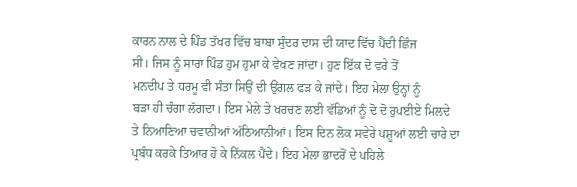ਕਾਰਨ ਨਾਲ ਦੇ ਪਿੰਡ ਤੱਖਰ ਵਿੱਚ ਬਾਬਾ ਸੁੰਦਰ ਦਾਸ ਦੀ ਯਾਦ ਵਿੱਚ ਪੈਂਦੀ ਛਿੰਜ
ਸੀ। ਜਿਸ ਨੂੰ ਸਾਰਾ ਪਿੰਡ ਹੁਮ ਹੁਮਾ ਕੇ ਵੇਖਣ ਜਾਂਦਾ। ਹੁਣ ਇੱਕ ਦੋ ਵਰੇ ਤੋਂ
ਮਨਦੀਪ ਤੇ ਧਰਮੂ ਵੀ ਸੰਤਾ ਸਿਉਂ ਦੀ ਉਂਗਲ ਫੜ ਕੇ ਜਾਂਦੇ। ਇਹ ਮੇਲਾ ਉਨ੍ਹਾਂ ਨੂੰ
ਬੜਾ ਹੀ ਚੰਗਾ ਲੱਗਦਾ। ਇਸ ਮੇਲੇ ਤੇ ਖਰਚਣ ਲਈ ਵੱਡਿਆਂ ਨੂੰ ਦੋ ਦੋ ਰੁਪਈਏ ਮਿਲਦੇ
ਤੇ ਨਿਆਣਿਆ ਚਵਾਨੀਆਂ ਅੱਠਿਆਨੀਆਂ। ਇਸ ਦਿਨ ਲੋਕ ਸਵੇਰੇ ਪਸ਼ੂਆਂ ਲਈ ਚਾਰੇ ਦਾ
ਪ੍ਰਬੰਧ ਕਰਕੇ ਤਿਆਰ ਹੋ ਕੇ ਨਿੱਕਲ ਪੈਂਦੇ। ਇਹ ਮੇਲਾ ਭਾਦਰੋਂ ਦੇ ਪਹਿਲੇ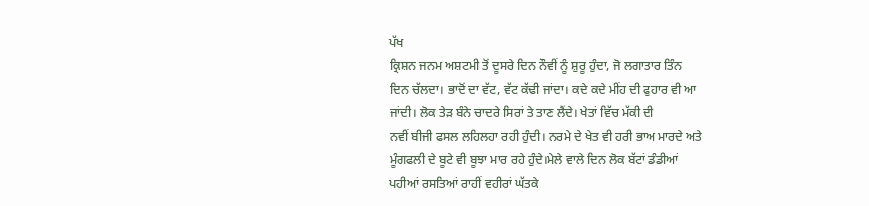ਪੱਖ
ਕ੍ਰਿਸ਼ਨ ਜਨਮ ਅਸ਼ਟਮੀ ਤੋਂ ਦੂਸਰੇ ਦਿਨ ਨੌਵੀਂ ਨੂੰ ਸ਼ੁਰੂ ਹੁੰਦਾ, ਜੋ ਲਗਾਤਾਰ ਤਿੰਨ
ਦਿਨ ਚੱਲਦਾ। ਭਾਦੋਂ ਦਾ ਵੱਟ, ਵੱਟ ਕੱਢੀ ਜਾਂਦਾ। ਕਦੇ ਕਦੇ ਮੀਂਹ ਦੀ ਫੁਹਾਰ ਵੀ ਆ
ਜਾਂਦੀ। ਲੋਕ ਤੇੜ ਬੰਨੇ ਚਾਦਰੇ ਸਿਰਾਂ ਤੇ ਤਾਣ ਲੈਂਦੇ। ਖੇਤਾਂ ਵਿੱਚ ਮੱਕੀ ਦੀ
ਨਵੀਂ ਬੀਜੀ ਫਸਲ ਲਹਿਲਹਾ ਰਹੀ ਹੁੰਦੀ। ਨਰਮੇ ਦੇ ਖੇਤ ਵੀ ਹਰੀ ਭਾਅ ਮਾਰਦੇ ਅਤੇ
ਮੂੰਗਫਲੀ ਦੇ ਬੂਟੇ ਵੀ ਬੂਝਾ ਮਾਰ ਰਹੇ ਹੁੰਦੇ।ਮੇਲੇ ਵਾਲੇ ਦਿਨ ਲੋਕ ਬੱਟਾਂ ਡੰਡੀਆਂ
ਪਹੀਆਂ ਰਸਤਿਆਂ ਰਾਹੀਂ ਵਹੀਰਾਂ ਘੱਤਕੇ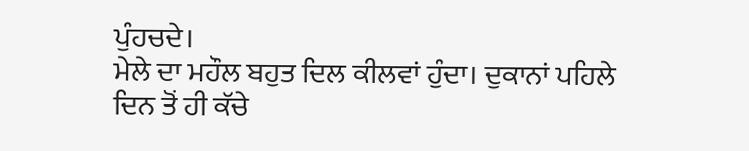ਪੁੰਹਚਦੇ।
ਮੇਲੇ ਦਾ ਮਹੌਲ ਬਹੁਤ ਦਿਲ ਕੀਲਵਾਂ ਹੁੰਦਾ। ਦੁਕਾਨਾਂ ਪਹਿਲੇ
ਦਿਨ ਤੋਂ ਹੀ ਕੱਚੇ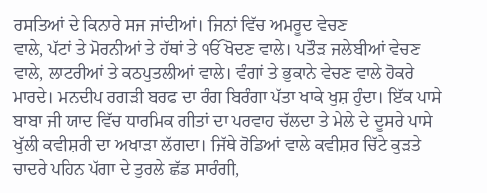ਰਸਤਿਆਂ ਦੇ ਕਿਨਾਰੇ ਸਜ ਜਾਂਦੀਆਂ। ਜਿਨਾਂ ਵਿੱਚ ਅਮਰੂਦ ਵੇਚਣ
ਵਾਲੇ, ਪੱਟਾਂ ਤੇ ਮੋਰਨੀਆਂ ਤੇ ਹੱਥਾਂ ਤੇ ੴ ਖੋਦਣ ਵਾਲੇ। ਪਤੌੜ ਜਲੇਬੀਆਂ ਵੇਚਣ
ਵਾਲੇ, ਲਾਟਰੀਆਂ ਤੇ ਕਠਪੁਤਲੀਆਂ ਵਾਲੇ। ਵੰਗਾਂ ਤੇ ਭੁਕਾਨੇ ਵੇਚਣ ਵਾਲੇ ਹੋਕਰੇ
ਮਾਰਦੇ। ਮਨਦੀਪ ਰਗੜੀ ਬਰਫ ਦਾ ਰੰਗ ਬਿਰੰਗਾ ਪੱਤਾ ਖਾਕੇ ਖੁਸ਼ ਹੁੰਦਾ। ਇੱਕ ਪਾਸੇ
ਬਾਬਾ ਜੀ ਯਾਦ ਵਿੱਚ ਧਾਰਮਿਕ ਗੀਤਾਂ ਦਾ ਪਰਵਾਹ ਚੱਲਦਾ ਤੇ ਮੇਲੇ ਦੇ ਦੂਸਰੇ ਪਾਸੇ
ਖੁੱਲੀ ਕਵੀਸ਼ਰੀ ਦਾ ਅਖਾੜਾ ਲੱਗਦਾ। ਜਿੱਥੇ ਰੋਡਿਆਂ ਵਾਲੇ ਕਵੀਸ਼ਰ ਚਿੱਟੇ ਕੁੜਤੇ
ਚਾਦਰੇ ਪਹਿਨ ਪੱਗਾ ਦੇ ਤੁਰਲੇ ਛੱਡ ਸਾਰੰਗੀ,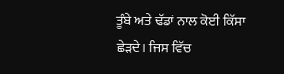ਤੂੰਬੇ ਅਤੇ ਢੱਡਾਂ ਨਾਲ ਕੋਈ ਕਿੱਸਾ
ਛੇੜਦੇ। ਜਿਸ ਵਿੱਚ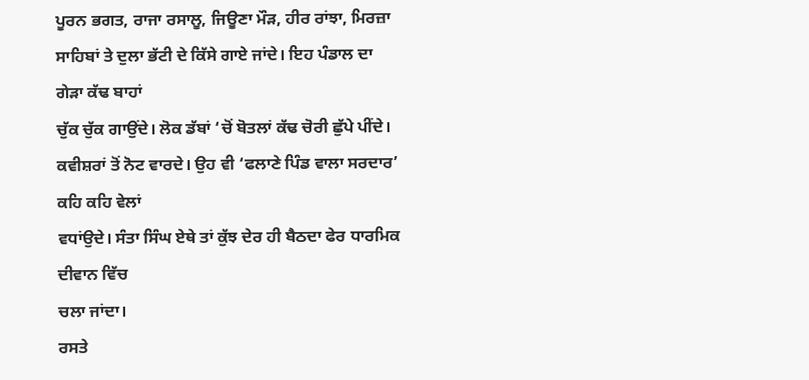ਪੂਰਨ ਭਗਤ, ਰਾਜਾ ਰਸਾਲੂ, ਜਿਊਣਾ ਮੌੜ, ਹੀਰ ਰਾਂਝਾ, ਮਿਰਜ਼ਾ
ਸਾਹਿਬਾਂ ਤੇ ਦੁਲਾ ਭੱਟੀ ਦੇ ਕਿੱਸੇ ਗਾਏ ਜਾਂਦੇ। ਇਹ ਪੰਡਾਲ ਦਾ ਗੇੜਾ ਕੱਢ ਬਾਹਾਂ
ਚੁੱਕ ਚੁੱਕ ਗਾਉਂਦੇ। ਲੋਕ ਡੱਬਾਂ ‘ਚੋਂ ਬੋਤਲਾਂ ਕੱਢ ਚੋਰੀ ਛੁੱਪੇ ਪੀਂਦੇ।
ਕਵੀਸ਼ਰਾਂ ਤੋਂ ਨੋਟ ਵਾਰਦੇ। ਉਹ ਵੀ ‘ਫਲਾਣੇ ਪਿੰਡ ਵਾਲਾ ਸਰਦਾਰ’ ਕਹਿ ਕਹਿ ਵੇਲਾਂ
ਵਧਾਂਉਦੇ। ਸੰਤਾ ਸਿੰਘ ਏਥੇ ਤਾਂ ਕੁੱਝ ਦੇਰ ਹੀ ਬੈਠਦਾ ਫੇਰ ਧਾਰਮਿਕ ਦੀਵਾਨ ਵਿੱਚ
ਚਲਾ ਜਾਂਦਾ।
ਰਸਤੇ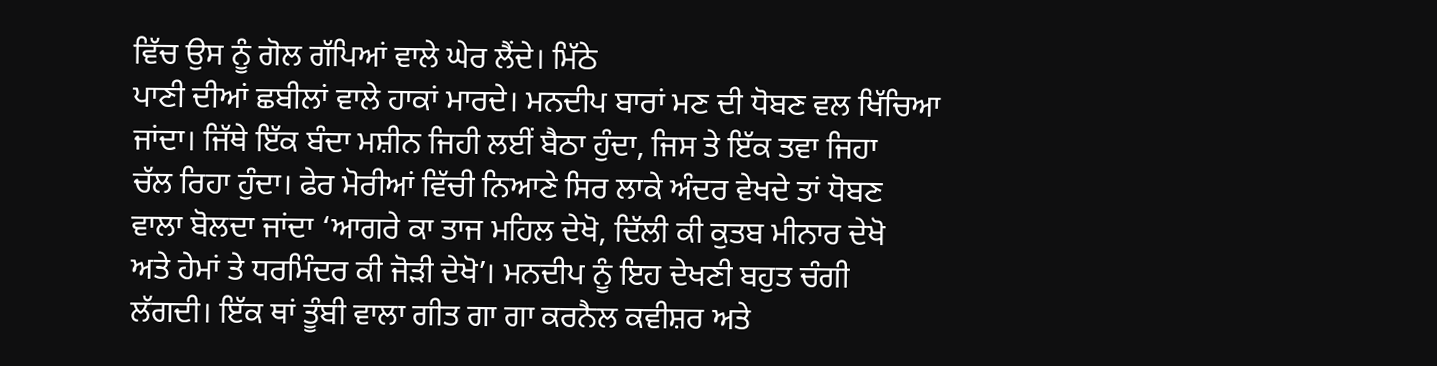ਵਿੱਚ ਉਸ ਨੂੰ ਗੋਲ ਗੱਪਿਆਂ ਵਾਲੇ ਘੇਰ ਲੈਂਦੇ। ਮਿੱਠੇ
ਪਾਣੀ ਦੀਆਂ ਛਬੀਲਾਂ ਵਾਲੇ ਹਾਕਾਂ ਮਾਰਦੇ। ਮਨਦੀਪ ਬਾਰਾਂ ਮਣ ਦੀ ਧੋਬਣ ਵਲ ਖਿੱਚਿਆ
ਜਾਂਦਾ। ਜਿੱਥੇ ਇੱਕ ਬੰਦਾ ਮਸ਼ੀਨ ਜਿਹੀ ਲਈਂ ਬੈਠਾ ਹੁੰਦਾ, ਜਿਸ ਤੇ ਇੱਕ ਤਵਾ ਜਿਹਾ
ਚੱਲ ਰਿਹਾ ਹੁੰਦਾ। ਫੇਰ ਮੋਰੀਆਂ ਵਿੱਚੀ ਨਿਆਣੇ ਸਿਰ ਲਾਕੇ ਅੰਦਰ ਵੇਖਦੇ ਤਾਂ ਧੋਬਣ
ਵਾਲਾ ਬੋਲਦਾ ਜਾਂਦਾ ‘ਆਗਰੇ ਕਾ ਤਾਜ ਮਹਿਲ ਦੇਖੋ, ਦਿੱਲੀ ਕੀ ਕੁਤਬ ਮੀਨਾਰ ਦੇਖੋ
ਅਤੇ ਹੇਮਾਂ ਤੇ ਧਰਮਿੰਦਰ ਕੀ ਜੋੜੀ ਦੇਖੋ’। ਮਨਦੀਪ ਨੂੰ ਇਹ ਦੇਖਣੀ ਬਹੁਤ ਚੰਗੀ
ਲੱਗਦੀ। ਇੱਕ ਥਾਂ ਤੂੰਬੀ ਵਾਲਾ ਗੀਤ ਗਾ ਗਾ ਕਰਨੈਲ ਕਵੀਸ਼ਰ ਅਤੇ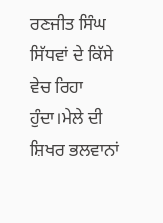ਰਣਜੀਤ ਸਿੰਘ
ਸਿੱਧਵਾਂ ਦੇ ਕਿੱਸੇ ਵੇਚ ਰਿਹਾ ਹੁੰਦਾ।ਮੇਲੇ ਦੀ ਸ਼ਿਖਰ ਭਲਵਾਨਾਂ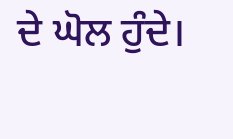ਦੇ ਘੋਲ ਹੁੰਦੇ।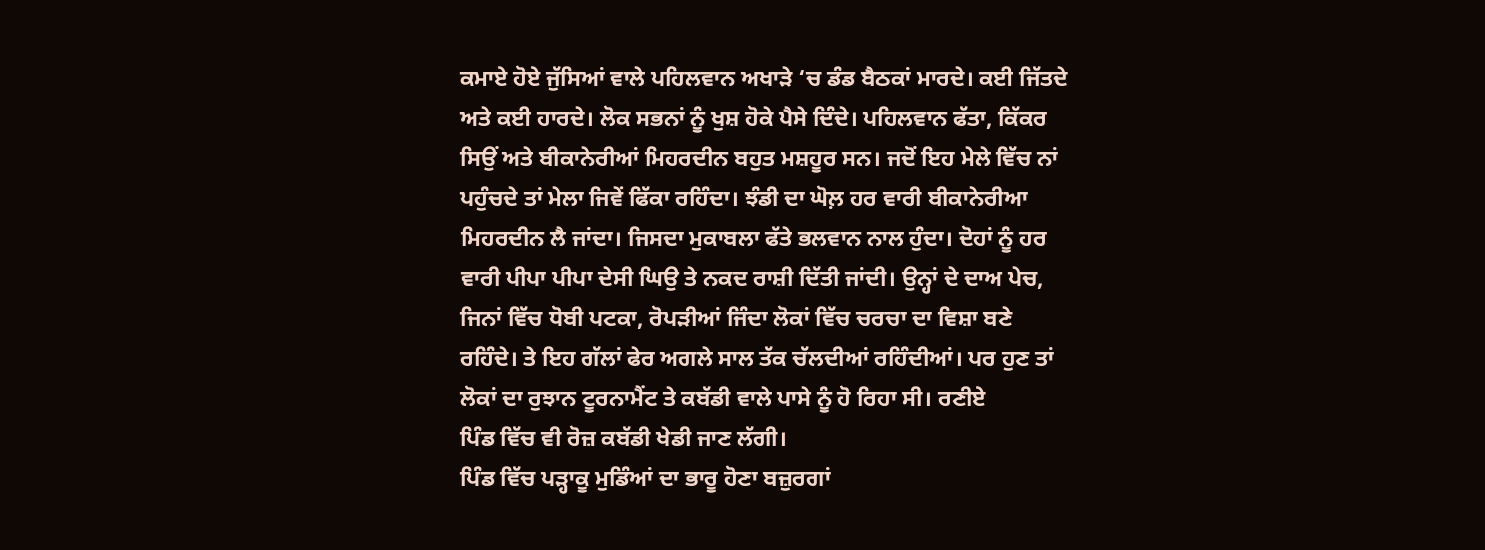ਕਮਾਏ ਹੋਏ ਜੁੱਸਿਆਂ ਵਾਲੇ ਪਹਿਲਵਾਨ ਅਖਾੜੇ ‘ਚ ਡੰਡ ਬੈਠਕਾਂ ਮਾਰਦੇ। ਕਈ ਜਿੱਤਦੇ
ਅਤੇ ਕਈ ਹਾਰਦੇ। ਲੋਕ ਸਭਨਾਂ ਨੂੰ ਖੁਸ਼ ਹੋਕੇ ਪੈਸੇ ਦਿੰਦੇ। ਪਹਿਲਵਾਨ ਫੱਤਾ, ਕਿੱਕਰ
ਸਿਉਂ ਅਤੇ ਬੀਕਾਨੇਰੀਆਂ ਮਿਹਰਦੀਨ ਬਹੁਤ ਮਸ਼ਹੂਰ ਸਨ। ਜਦੋਂ ਇਹ ਮੇਲੇ ਵਿੱਚ ਨਾਂ
ਪਹੁੰਚਦੇ ਤਾਂ ਮੇਲਾ ਜਿਵੇਂ ਫਿੱਕਾ ਰਹਿੰਦਾ। ਝੰਡੀ ਦਾ ਘੋਲ਼ ਹਰ ਵਾਰੀ ਬੀਕਾਨੇਰੀਆ
ਮਿਹਰਦੀਨ ਲੈ ਜਾਂਦਾ। ਜਿਸਦਾ ਮੁਕਾਬਲਾ ਫੱਤੇ ਭਲਵਾਨ ਨਾਲ ਹੁੰਦਾ। ਦੋਹਾਂ ਨੂੰ ਹਰ
ਵਾਰੀ ਪੀਪਾ ਪੀਪਾ ਦੇਸੀ ਘਿਉ ਤੇ ਨਕਦ ਰਾਸ਼ੀ ਦਿੱਤੀ ਜਾਂਦੀ। ਉਨ੍ਹਾਂ ਦੇ ਦਾਅ ਪੇਚ,
ਜਿਨਾਂ ਵਿੱਚ ਧੋਬੀ ਪਟਕਾ, ਰੋਪੜੀਆਂ ਜਿੰਦਾ ਲੋਕਾਂ ਵਿੱਚ ਚਰਚਾ ਦਾ ਵਿਸ਼ਾ ਬਣੇ
ਰਹਿੰਦੇ। ਤੇ ਇਹ ਗੱਲਾਂ ਫੇਰ ਅਗਲੇ ਸਾਲ ਤੱਕ ਚੱਲਦੀਆਂ ਰਹਿੰਦੀਆਂ। ਪਰ ਹੁਣ ਤਾਂ
ਲੋਕਾਂ ਦਾ ਰੁਝਾਨ ਟੂਰਨਾਮੈਂਟ ਤੇ ਕਬੱਡੀ ਵਾਲੇ ਪਾਸੇ ਨੂੰ ਹੋ ਰਿਹਾ ਸੀ। ਰਣੀਏ
ਪਿੰਡ ਵਿੱਚ ਵੀ ਰੋਜ਼ ਕਬੱਡੀ ਖੇਡੀ ਜਾਣ ਲੱਗੀ।
ਪਿੰਡ ਵਿੱਚ ਪੜ੍ਹਾਕੂ ਮੁਡਿੰਆਂ ਦਾ ਭਾਰੂ ਹੋਣਾ ਬਜ਼ੁਰਗਾਂ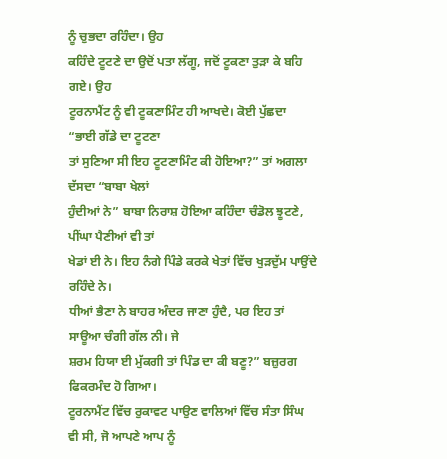ਨੂੰ ਚੁਭਦਾ ਰਹਿੰਦਾ। ਉਹ
ਕਹਿੰਦੇ ਟੂਟਣੇ ਦਾ ਉਦੋਂ ਪਤਾ ਲੱਗੂ, ਜਦੋਂ ਟੂਕਣਾ ਤੁੜਾ ਕੇ ਬਹਿ ਗਏ। ਉਹ
ਟੂਰਨਾਮੈਂਟ ਨੂੰ ਵੀ ਟੂਕਣਾਮਿੰਟ ਹੀ ਆਖਦੇ। ਕੋਈ ਪੁੱਛਦਾ “ਭਾਈ ਗੱਡੇ ਦਾ ਟੂਟਣਾ
ਤਾਂ ਸੁਣਿਆ ਸੀ ਇਹ ਟੂਟਣਾਮਿੰਟ ਕੀ ਹੋਇਆ?” ਤਾਂ ਅਗਲਾ ਦੱਸਦਾ “ਬਾਬਾ ਖੇਲਾਂ
ਹੁੰਦੀਆਂ ਨੇ” ਬਾਬਾ ਨਿਰਾਸ਼ ਹੋਇਆ ਕਹਿੰਦਾ ਚੰਡੋਲ ਝੂਟਣੇ, ਪੀਂਘਾ ਪੈਣੀਆਂ ਵੀ ਤਾਂ
ਖੇਡਾਂ ਈ ਨੇ। ਇਹ ਨੰਗੇ ਪਿੰਡੇ ਕਰਕੇ ਖੇਤਾਂ ਵਿੱਚ ਖੁੜਦੁੱਮ ਪਾਉਂਦੇ ਰਹਿੰਦੇ ਨੇ।
ਧੀਆਂ ਭੈਣਾ ਨੇ ਬਾਹਰ ਅੰਦਰ ਜਾਣਾ ਹੁੰਦੈ, ਪਰ ਇਹ ਤਾਂ ਸਾਊਆ ਚੰਗੀ ਗੱਲ ਨੀ। ਜੇ
ਸ਼ਰਮ ਹਿਯਾ ਈ ਮੁੱਕਗੀ ਤਾਂ ਪਿੰਡ ਦਾ ਕੀ ਬਣੂ?” ਬਜ਼ੁਰਗ ਫਿਕਰਮੰਦ ਹੋ ਗਿਆ।
ਟੂਰਨਾਮੈਂਟ ਵਿੱਚ ਰੁਕਾਵਟ ਪਾਉਣ ਵਾਲਿਆਂ ਵਿੱਚ ਸੰਤਾ ਸਿੰਘ
ਵੀ ਸੀ, ਜੋ ਆਪਣੇ ਆਪ ਨੂੰ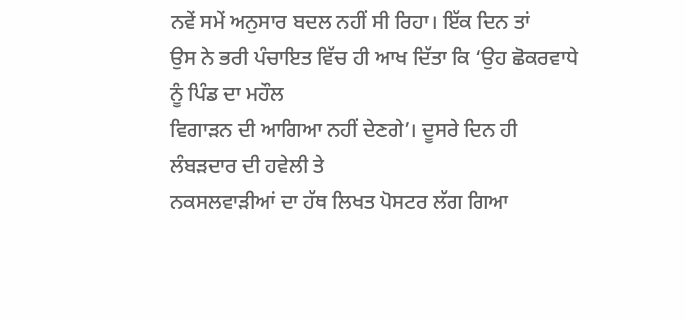ਨਵੇਂ ਸਮੇਂ ਅਨੁਸਾਰ ਬਦਲ ਨਹੀਂ ਸੀ ਰਿਹਾ। ਇੱਕ ਦਿਨ ਤਾਂ
ਉਸ ਨੇ ਭਰੀ ਪੰਚਾਇਤ ਵਿੱਚ ਹੀ ਆਖ ਦਿੱਤਾ ਕਿ ‘ਉਹ ਛੋਕਰਵਾਧੇ ਨੂੰ ਪਿੰਡ ਦਾ ਮਹੌਲ
ਵਿਗਾੜਨ ਦੀ ਆਗਿਆ ਨਹੀਂ ਦੇਣਗੇ’। ਦੂਸਰੇ ਦਿਨ ਹੀ ਲੰਬੜਦਾਰ ਦੀ ਹਵੇਲੀ ਤੇ
ਨਕਸਲਵਾੜੀਆਂ ਦਾ ਹੱਥ ਲਿਖਤ ਪੋਸਟਰ ਲੱਗ ਗਿਆ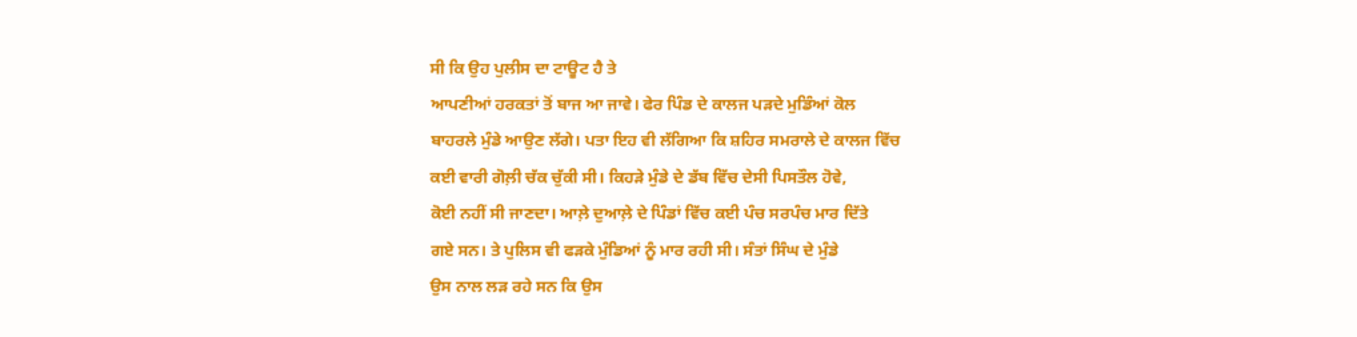ਸੀ ਕਿ ਉਹ ਪੁਲੀਸ ਦਾ ਟਾਊਟ ਹੈ ਤੇ
ਆਪਣੀਆਂ ਹਰਕਤਾਂ ਤੋਂ ਬਾਜ ਆ ਜਾਵੇ। ਫੇਰ ਪਿੰਡ ਦੇ ਕਾਲਜ ਪੜਦੇ ਮੁਡਿੰਆਂ ਕੋਲ
ਬਾਹਰਲੇ ਮੁੰਡੇ ਆਉਣ ਲੱਗੇ। ਪਤਾ ਇਹ ਵੀ ਲੱਗਿਆ ਕਿ ਸ਼ਹਿਰ ਸਮਰਾਲੇ ਦੇ ਕਾਲਜ ਵਿੱਚ
ਕਈ ਵਾਰੀ ਗੋਲ਼ੀ ਚੱਕ ਚੁੱਕੀ ਸੀ। ਕਿਹੜੇ ਮੁੰਡੇ ਦੇ ਡੱਬ ਵਿੱਚ ਦੇਸੀ ਪਿਸਤੌਲ ਹੋਵੇ,
ਕੋਈ ਨਹੀਂ ਸੀ ਜਾਣਦਾ। ਆਲ਼ੇ ਦੁਆਲ਼ੇ ਦੇ ਪਿੰਡਾਂ ਵਿੱਚ ਕਈ ਪੰਚ ਸਰਪੰਚ ਮਾਰ ਦਿੱਤੇ
ਗਏ ਸਨ। ਤੇ ਪੁਲਿਸ ਵੀ ਫੜਕੇ ਮੁੰਡਿਆਂ ਨੂੰ ਮਾਰ ਰਹੀ ਸੀ। ਸੰਤਾਂ ਸਿੰਘ ਦੇ ਮੁੰਡੇ
ਉਸ ਨਾਲ ਲੜ ਰਹੇ ਸਨ ਕਿ ਉਸ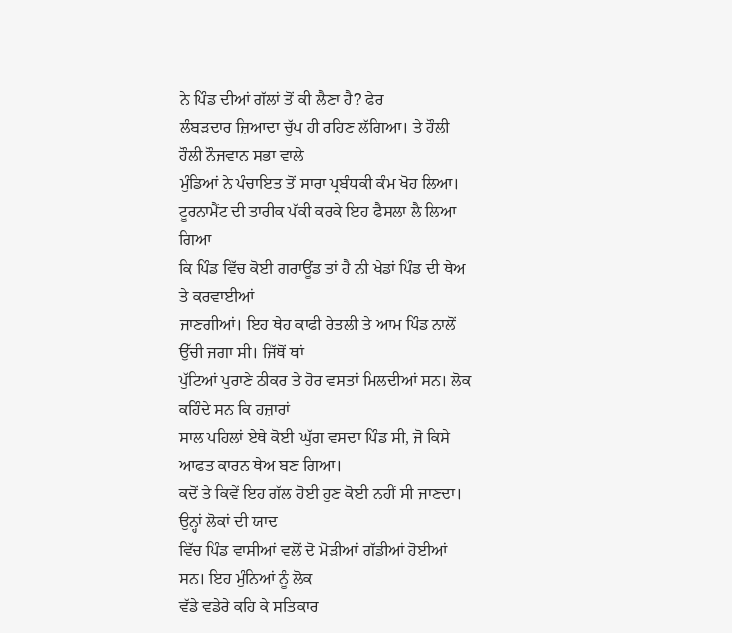ਨੇ ਪਿੰਡ ਦੀਆਂ ਗੱਲਾਂ ਤੋਂ ਕੀ ਲੈਣਾ ਹੈ? ਫੇਰ
ਲੰਬੜਦਾਰ ਜ਼ਿਆਦਾ ਚੁੱਪ ਹੀ ਰਹਿਣ ਲੱਗਿਆ। ਤੇ ਹੌਲੀ ਹੌਲੀ ਨੌਜਵਾਨ ਸਭਾ ਵਾਲੇ
ਮੁੰਡਿਆਂ ਨੇ ਪੰਚਾਇਤ ਤੋਂ ਸਾਰਾ ਪ੍ਰਬੰਧਕੀ ਕੰਮ ਖੋਹ ਲਿਆ।
ਟੂਰਨਾਮੈਂਟ ਦੀ ਤਾਰੀਕ ਪੱਕੀ ਕਰਕੇ ਇਹ ਫੈਸਲਾ ਲੈ ਲਿਆ ਗਿਆ
ਕਿ ਪਿੰਡ ਵਿੱਚ ਕੋਈ ਗਰਾਊਂਡ ਤਾਂ ਹੈ ਨੀ ਖੇਡਾਂ ਪਿੰਡ ਦੀ ਥੇਅ ਤੇ ਕਰਵਾਈਆਂ
ਜਾਣਗੀਆਂ। ਇਹ ਥੇਹ ਕਾਫੀ ਰੇਤਲੀ ਤੇ ਆਮ ਪਿੰਡ ਨਾਲੋਂ ਉੱਚੀ ਜਗਾ ਸੀ। ਜਿੱਥੋਂ ਥਾਂ
ਪੁੱਟਿਆਂ ਪੁਰਾਣੇ ਠੀਕਰ ਤੇ ਹੋਰ ਵਸਤਾਂ ਮਿਲਦੀਆਂ ਸਨ। ਲੋਕ ਕਹਿੰਦੇ ਸਨ ਕਿ ਹਜ਼ਾਰਾਂ
ਸਾਲ ਪਹਿਲਾਂ ਏਥੇ ਕੋਈ ਘੁੱਗ ਵਸਦਾ ਪਿੰਡ ਸੀ, ਜੋ ਕਿਸੇ ਆਫਤ ਕਾਰਨ ਥੇਅ ਬਣ ਗਿਆ।
ਕਦੋਂ ਤੇ ਕਿਵੇਂ ਇਹ ਗੱਲ ਹੋਈ ਹੁਣ ਕੋਈ ਨਹੀਂ ਸੀ ਜਾਣਦਾ। ਉਨ੍ਹਾਂ ਲੋਕਾਂ ਦੀ ਯਾਦ
ਵਿੱਚ ਪਿੰਡ ਵਾਸੀਆਂ ਵਲੋਂ ਦੋ ਮੋੜੀਆਂ ਗੱਡੀਆਂ ਹੋਈਆਂ ਸਨ। ਇਹ ਮੁੰਨਿਆਂ ਨੂੰ ਲੋਕ
ਵੱਡੇ ਵਡੇਰੇ ਕਹਿ ਕੇ ਸਤਿਕਾਰ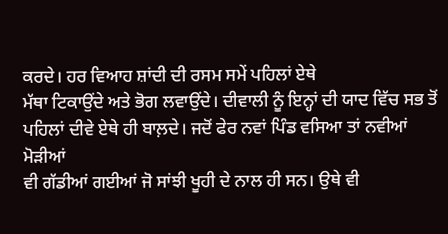ਕਰਦੇ। ਹਰ ਵਿਆਹ ਸ਼ਾਂਦੀ ਦੀ ਰਸਮ ਸਮੇਂ ਪਹਿਲਾਂ ਏਥੇ
ਮੱਥਾ ਟਿਕਾਉਂਦੇ ਅਤੇ ਭੋਗ ਲਵਾਉਂਦੇ। ਦੀਵਾਲੀ ਨੂੰ ਇਨ੍ਹਾਂ ਦੀ ਯਾਦ ਵਿੱਚ ਸਭ ਤੋਂ
ਪਹਿਲਾਂ ਦੀਵੇ ਏਥੇ ਹੀ ਬਾਲ਼ਦੇ। ਜਦੋਂ ਫੇਰ ਨਵਾਂ ਪਿੰਡ ਵਸਿਆ ਤਾਂ ਨਵੀਆਂ ਮੋੜੀਆਂ
ਵੀ ਗੱਡੀਆਂ ਗਈਆਂ ਜੋ ਸਾਂਝੀ ਖੂਹੀ ਦੇ ਨਾਲ ਹੀ ਸਨ। ਉਥੇ ਵੀ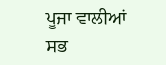ਪੂਜਾ ਵਾਲੀਆਂ ਸਭ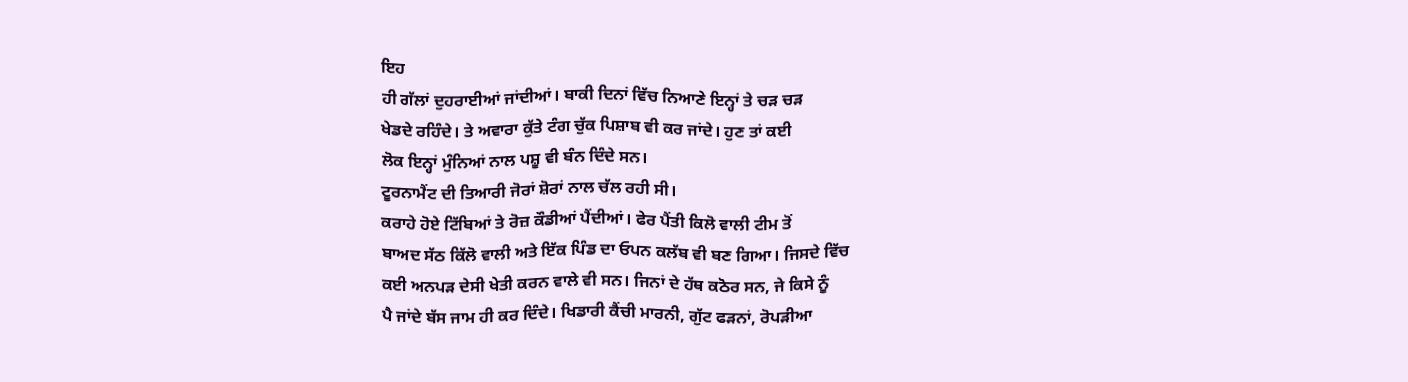ਇਹ
ਹੀ ਗੱਲਾਂ ਦੁਹਰਾਈਆਂ ਜਾਂਦੀਆਂ। ਬਾਕੀ ਦਿਨਾਂ ਵਿੱਚ ਨਿਆਣੇ ਇਨ੍ਹਾਂ ਤੇ ਚੜ ਚੜ
ਖੇਡਦੇ ਰਹਿੰਦੇ। ਤੇ ਅਵਾਰਾ ਕੁੱਤੇ ਟੰਗ ਚੁੱਕ ਪਿਸ਼ਾਬ ਵੀ ਕਰ ਜਾਂਦੇ। ਹੁਣ ਤਾਂ ਕਈ
ਲੋਕ ਇਨ੍ਹਾਂ ਮੁੰਨਿਆਂ ਨਾਲ ਪਸ਼ੂ ਵੀ ਬੰਨ ਦਿੰਦੇ ਸਨ।
ਟੂਰਨਾਮੈਂਟ ਦੀ ਤਿਆਰੀ ਜੋਰਾਂ ਸ਼ੋਰਾਂ ਨਾਲ ਚੱਲ ਰਹੀ ਸੀ।
ਕਰਾਹੇ ਹੋਏ ਟਿੱਬਿਆਂ ਤੇ ਰੋਜ਼ ਕੌਡੀਆਂ ਪੈਂਦੀਆਂ। ਫੇਰ ਪੈਂਤੀ ਕਿਲੋ ਵਾਲੀ ਟੀਮ ਤੋਂ
ਬਾਅਦ ਸੱਠ ਕਿੱਲੋ ਵਾਲੀ ਅਤੇ ਇੱਕ ਪਿੰਡ ਦਾ ਓਪਨ ਕਲੱਬ ਵੀ ਬਣ ਗਿਆ। ਜਿਸਦੇ ਵਿੱਚ
ਕਈ ਅਨਪੜ ਦੇਸੀ ਖੇਤੀ ਕਰਨ ਵਾਲੇ ਵੀ ਸਨ। ਜਿਨਾਂ ਦੇ ਹੱਥ ਕਠੋਰ ਸਨ, ਜੇ ਕਿਸੇ ਨੂੰ
ਪੈ ਜਾਂਦੇ ਬੱਸ ਜਾਮ ਹੀ ਕਰ ਦਿੰਦੇ। ਖਿਡਾਰੀ ਕੈਂਚੀ ਮਾਰਨੀ, ਗੁੱਟ ਫੜਨਾਂ, ਰੋਪੜੀਆ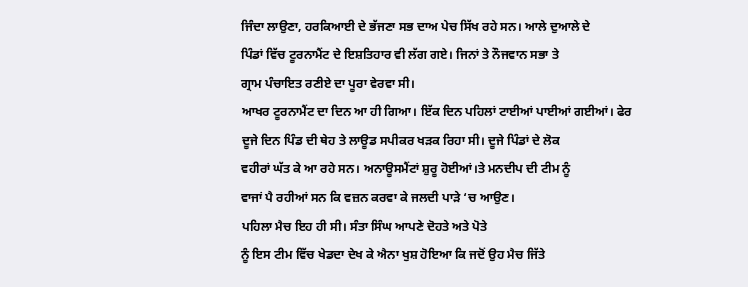ਜਿੰਦਾ ਲਾਉਣਾ, ਹਰਕਿਆਈ ਦੇ ਭੱਜਣਾ ਸਭ ਦਾਅ ਪੇਚ ਸਿੱਖ ਰਹੇ ਸਨ। ਆਲੇ ਦੁਆਲੇ ਦੇ
ਪਿੰਡਾਂ ਵਿੱਚ ਟੂਰਨਾਮੈਂਟ ਦੇ ਇਸ਼ਤਿਹਾਰ ਵੀ ਲੱਗ ਗਏ। ਜਿਨਾਂ ਤੇ ਨੌਜਵਾਨ ਸਭਾ ਤੇ
ਗ੍ਰਾਮ ਪੰਚਾਇਤ ਰਣੀਏ ਦਾ ਪੂਰਾ ਵੇਰਵਾ ਸੀ।
ਆਖਰ ਟੂਰਨਾਮੈਂਟ ਦਾ ਦਿਨ ਆ ਹੀ ਗਿਆ। ਇੱਕ ਦਿਨ ਪਹਿਲਾਂ ਟਾਈਆਂ ਪਾਈਆਂ ਗਈਆਂ। ਫੇਰ
ਦੂਜੇ ਦਿਨ ਪਿੰਡ ਦੀ ਥੇਹ ਤੇ ਲਾਊਡ ਸਪੀਕਰ ਖੜਕ ਰਿਹਾ ਸੀ। ਦੂਜੇ ਪਿੰਡਾਂ ਦੇ ਲੋਕ
ਵਹੀਰਾਂ ਘੱਤ ਕੇ ਆ ਰਹੇ ਸਨ। ਅਨਾਊਸਮੈਂਟਾਂ ਸ਼ੁਰੂ ਹੋਈਆਂ।ਤੇ ਮਨਦੀਪ ਦੀ ਟੀਮ ਨੂੰ
ਵਾਜਾਂ ਪੈ ਰਹੀਆਂ ਸਨ ਕਿ ਵਜ਼ਨ ਕਰਵਾ ਕੇ ਜਲਦੀ ਪਾੜੇ ‘ਚ ਆਉਣ।
ਪਹਿਲਾ ਮੈਚ ਇਹ ਹੀ ਸੀ। ਸੰਤਾ ਸਿੰਘ ਆਪਣੇ ਦੋਹਤੇ ਅਤੇ ਪੋਤੇ
ਨੂੰ ਇਸ ਟੀਮ ਵਿੱਚ ਖੇਡਦਾ ਦੇਖ ਕੇ ਐਨਾ ਖੁਸ਼ ਹੋਇਆ ਕਿ ਜਦੋਂ ਉਹ ਮੈਚ ਜਿੱਤੇ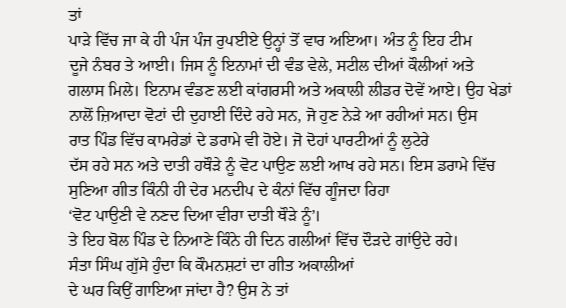ਤਾਂ
ਪਾੜੇ ਵਿੱਚ ਜਾ ਕੇ ਹੀ ਪੰਜ ਪੰਜ ਰੁਪਈਏ ਉਨ੍ਹਾਂ ਤੋਂ ਵਾਰ ਅਇਆ। ਅੰਤ ਨੂੰ ਇਹ ਟੀਮ
ਦੂਜੇ ਨੰਬਰ ਤੇ ਆਈ। ਜਿਸ ਨੂੰ ਇਨਾਮਾਂ ਦੀ ਵੰਡ ਵੇਲੇ, ਸਟੀਲ ਦੀਆਂ ਕੌਲੀਆਂ ਅਤੇ
ਗਲਾਸ ਮਿਲੇ। ਇਨਾਮ ਵੰਡਣ ਲਈ ਕਾਂਗਰਸੀ ਅਤੇ ਅਕਾਲੀ ਲੀਡਰ ਦੋਵੇਂ ਆਏ। ਉਹ ਖੇਡਾਂ
ਨਾਲੋਂ ਜ਼ਿਆਦਾ ਵੋਟਾਂ ਦੀ ਦੁਹਾਈ ਦਿੰਦੇ ਰਹੇ ਸਨ, ਜੋ ਹੁਣ ਨੇੜੇ ਆ ਰਹੀਆਂ ਸਨ। ਉਸ
ਰਾਤ ਪਿੰਡ ਵਿੱਚ ਕਾਮਰੇਡਾਂ ਦੇ ਡਰਾਮੇ ਵੀ ਹੋਏ। ਜੋ ਦੋਹਾਂ ਪਾਰਟੀਆਂ ਨੂੰ ਲੁਟੇਰੇ
ਦੱਸ ਰਹੇ ਸਨ ਅਤੇ ਦਾਤੀ ਹਥੌੜੇ ਨੂੰ ਵੋਟ ਪਾਉਣ ਲਈ ਆਖ ਰਹੇ ਸਨ। ਇਸ ਡਰਾਮੇ ਵਿੱਚ
ਸੁਣਿਆ ਗੀਤ ਕਿੰਨੀ ਹੀ ਦੇਰ ਮਨਦੀਪ ਦੇ ਕੰਨਾਂ ਵਿੱਚ ਗੂੰਜਦਾ ਰਿਹਾ
‘ਵੋਟ ਪਾਉਣੀ ਵੇ ਨਣਦ ਦਿਆ ਵੀਰਾ ਦਾਤੀ ਥੌੜੇ ਨੂੰ’।
ਤੇ ਇਹ ਬੋਲ ਪਿੰਡ ਦੇ ਨਿਆਣੇ ਕਿੰਨੇ ਹੀ ਦਿਨ ਗਲੀਆਂ ਵਿੱਚ ਦੌੜਦੇ ਗਾਂਉਦੇ ਰਹੇ।
ਸੰਤਾ ਸਿੰਘ ਗੁੱਸੇ ਹੁੰਦਾ ਕਿ ਕੌਮਨਸ਼ਟਾਂ ਦਾ ਗੀਤ ਅਕਾਲੀਆਂ
ਦੇ ਘਰ ਕਿਉਂ ਗਾਇਆ ਜਾਂਦਾ ਹੈ? ਉਸ ਨੇ ਤਾਂ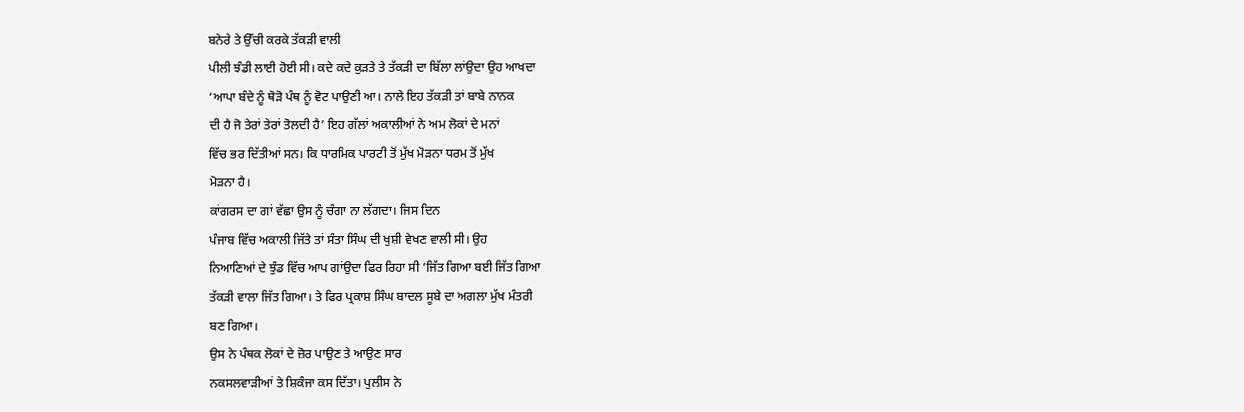ਬਨੇਰੇ ਤੇ ਉੱਚੀ ਕਰਕੇ ਤੱਕੜੀ ਵਾਲੀ
ਪੀਲੀ ਝੰਡੀ ਲਾਈ ਹੋਈ ਸੀ। ਕਦੇ ਕਦੇ ਕੁੜਤੇ ਤੇ ਤੱਕੜੀ ਦਾ ਬਿੱਲਾ ਲਾਂਉਦਾ ਉਹ ਆਖਦਾ
‘ਆਪਾ ਬੰਦੇ ਨੂੰ ਥੋੜੋ ਪੰਥ ਨੂੰ ਵੋਟ ਪਾਉਣੀ ਆ। ਨਾਲੇ ਇਹ ਤੱਕੜੀ ਤਾਂ ਬਾਬੇ ਨਾਨਕ
ਦੀ ਹੈ ਜੋ ਤੇਰਾਂ ਤੇਰਾਂ ਤੋਲਦੀ ਹੈ’ ਇਹ ਗੱਲਾਂ ਅਕਾਲੀਆਂ ਨੇ ਅਮ ਲੋਕਾਂ ਦੇ ਮਨਾਂ
ਵਿੱਚ ਭਰ ਦਿੱਤੀਆਂ ਸਨ। ਕਿ ਧਾਰਮਿਕ ਪਾਰਟੀ ਤੋਂ ਮੁੱਖ ਮੋੜਨਾ ਧਰਮ ਤੋਂ ਮੁੱਖ
ਮੋੜਨਾ ਹੈ।
ਕਾਂਗਰਸ ਦਾ ਗਾਂ ਵੱਛਾ ਉਸ ਨੂੰ ਚੰਗਾ ਨਾ ਲੱਗਦਾ। ਜਿਸ ਦਿਨ
ਪੰਜਾਬ ਵਿੱਚ ਅਕਾਲੀ ਜਿੱਤੇ ਤਾਂ ਸੰਤਾ ਸਿੰਘ ਦੀ ਖੁਸ਼ੀ ਵੇਖਣ ਵਾਲੀ ਸੀ। ਉਹ
ਨਿਆਣਿਆਂ ਦੇ ਝੁੰਡ ਵਿੱਚ ਆਪ ਗਾਂਉਦਾ ਫਿਰ ਰਿਹਾ ਸੀ ‘ਜਿੱਤ ਗਿਆ ਬਈ ਜਿੱਤ ਗਿਆ
ਤੱਕੜੀ ਵਾਲਾ ਜਿੱਤ ਗਿਆ। ਤੇ ਫਿਰ ਪ੍ਰਕਾਸ਼ ਸਿੰਘ ਬਾਦਲ ਸੂਬੇ ਦਾ ਅਗਲਾ ਮੁੱਖ ਮੰਤਰੀ
ਬਣ ਗਿਆ।
ਉਸ ਨੇ ਪੰਥਕ ਲੋਕਾਂ ਦੇ ਜ਼ੋਰ ਪਾਉਣ ਤੇ ਆਉਣ ਸਾਰ
ਨਕਸਲਵਾੜੀਆਂ ਤੇ ਸ਼ਿਕੰਜਾ ਕਸ ਦਿੱਤਾ। ਪੁਲੀਸ ਨੇ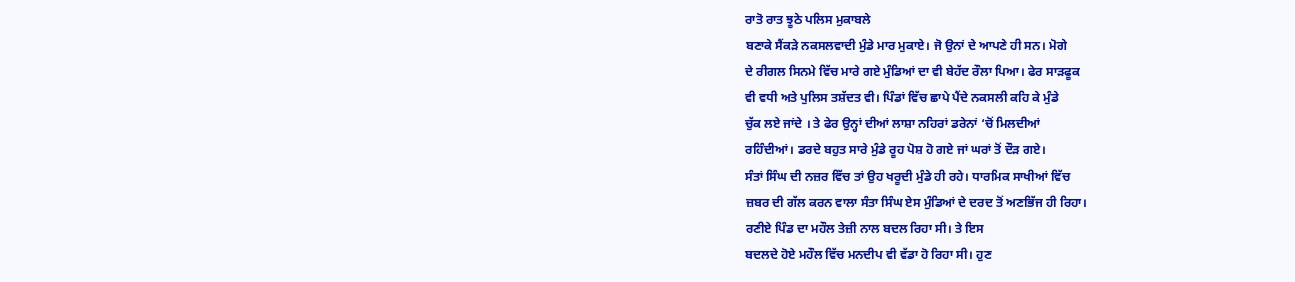ਰਾਤੋ ਰਾਤ ਝੂਠੇ ਪਲਿਸ ਮੁਕਾਬਲੇ
ਬਣਾਕੇ ਸੈਂਕੜੇ ਨਕਸਲਵਾਦੀ ਮੁੰਡੇ ਮਾਰ ਮੁਕਾਏ। ਜੋ ਉਨਾਂ ਦੇ ਆਪਣੇ ਹੀ ਸਨ। ਮੋਗੇ
ਦੇ ਰੀਗਲ ਸਿਨਮੇ ਵਿੱਚ ਮਾਰੇ ਗਏ ਮੁੰਡਿਆਂ ਦਾ ਵੀ ਬੇਹੱਦ ਰੌਲਾ ਪਿਆ। ਫੇਰ ਸਾੜਫੂਕ
ਵੀ ਵਧੀ ਅਤੇ ਪੁਲਿਸ ਤਸ਼ੱਦਤ ਵੀ। ਪਿੰਡਾਂ ਵਿੱਚ ਛਾਪੇ ਪੈਂਦੇ ਨਕਸਲੀ ਕਹਿ ਕੇ ਮੁੰਡੇ
ਚੁੱਕ ਲਏ ਜਾਂਦੇ । ਤੇ ਫੇਰ ਉਨ੍ਹਾਂ ਦੀਆਂ ਲਾਸ਼ਾ ਨਹਿਰਾਂ ਡਰੇਨਾਂ ‘ਚੋਂ ਮਿਲਦੀਆਂ
ਰਹਿੰਦੀਆਂ। ਡਰਦੇ ਬਹੁਤ ਸਾਰੇ ਮੁੰਡੇ ਰੂਹ ਪੋਸ਼ ਹੋ ਗਏ ਜਾਂ ਘਰਾਂ ਤੋਂ ਦੌੜ ਗਏ।
ਸੰਤਾਂ ਸਿੰਘ ਦੀ ਨਜ਼ਰ ਵਿੱਚ ਤਾਂ ਉਹ ਖਰੂਦੀ ਮੁੰਡੇ ਹੀ ਰਹੇ। ਧਾਰਮਿਕ ਸਾਖੀਆਂ ਵਿੱਚ
ਜ਼ਬਰ ਦੀ ਗੱਲ ਕਰਨ ਵਾਲਾ ਸੰਤਾ ਸਿੰਘ ਏਸ ਮੁੰਡਿਆਂ ਦੇ ਦਰਦ ਤੋਂ ਅਣਭਿੱਜ ਹੀ ਰਿਹਾ।
ਰਣੀਏ ਪਿੰਡ ਦਾ ਮਹੌਲ ਤੇਜ਼ੀ ਨਾਲ ਬਦਲ ਰਿਹਾ ਸੀ। ਤੇ ਇਸ
ਬਦਲਦੇ ਹੋਏ ਮਹੌਲ ਵਿੱਚ ਮਨਦੀਪ ਵੀ ਵੱਡਾ ਹੋ ਰਿਹਾ ਸੀ। ਹੁਣ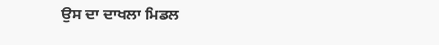ਉਸ ਦਾ ਦਾਖਲਾ ਮਿਡਲ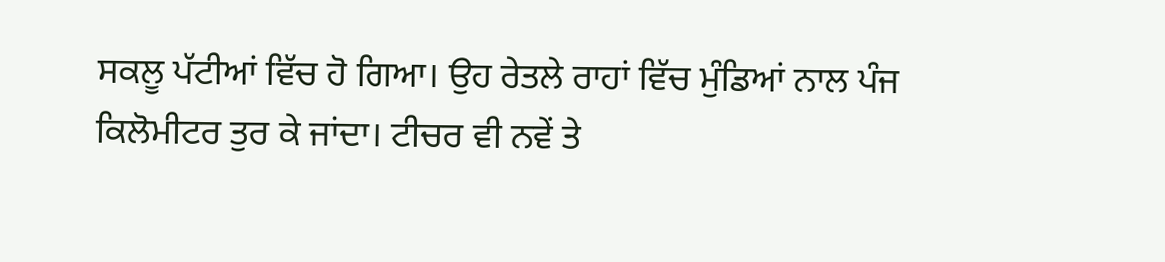ਸਕਲੂ ਪੱਟੀਆਂ ਵਿੱਚ ਹੋ ਗਿਆ। ਉਹ ਰੇਤਲੇ ਰਾਹਾਂ ਵਿੱਚ ਮੁੰਡਿਆਂ ਨਾਲ ਪੰਜ
ਕਿਲੋਮੀਟਰ ਤੁਰ ਕੇ ਜਾਂਦਾ। ਟੀਚਰ ਵੀ ਨਵੇਂ ਤੇ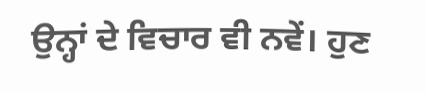ਉਨ੍ਹਾਂ ਦੇ ਵਿਚਾਰ ਵੀ ਨਵੇਂ। ਹੁਣ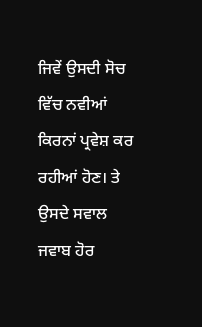ਜਿਵੇਂ ਉਸਦੀ ਸੋਚ ਵਿੱਚ ਨਵੀਆਂ ਕਿਰਨਾਂ ਪ੍ਰਵੇਸ਼ ਕਰ ਰਹੀਆਂ ਹੋਣ। ਤੇ ਉਸਦੇ ਸਵਾਲ
ਜਵਾਬ ਹੋਰ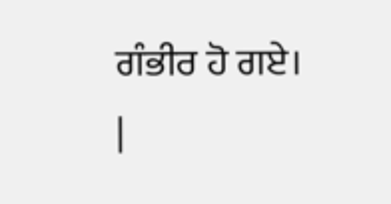ਗੰਭੀਰ ਹੋ ਗਏ।
|